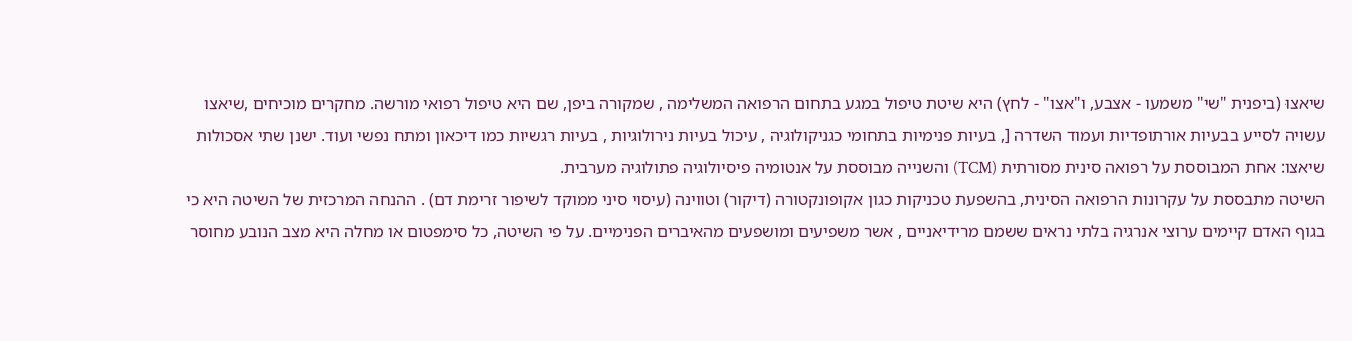שיאצוּ (ביפנית "שי" משמעו - אצבע, ו"אצו" - לחץ) היא שיטת טיפול במגע בתחום הרפואה המשלימה , שמקורה ביפן, שם היא טיפול רפואי מורשה. מחקרים מוכיחים ,שיאצו עשויה לסייע בבעיות אורתופדיות ועמוד השדרה [, בעיות פנימיות בתחומי כגניקולוגיה , עיכול בעיות נירולוגיות , בעיות רגשיות כמו דיכאון ומתח נפשי ועוד. ישנן שתי אסכולות שיאצו: אחת המבוססת על רפואה סינית מסורתית (TCM) והשנייה מבוססת על אנטומיה פיסיולוגיה פתולוגיה מערבית.
השיטה מתבססת על עקרונות הרפואה הסינית, בהשפעת טכניקות כגון אקופונקטורה (דיקור) וטווינה (עיסוי סיני ממוקד לשיפור זרימת דם) . ההנחה המרכזית של השיטה היא כי בגוף האדם קיימים ערוצי אנרגיה בלתי נראים ששמם מרידיאניים , אשר משפיעים ומושפעים מהאיברים הפנימיים. על פי השיטה, כל סימפטום או מחלה היא מצב הנובע מחוסר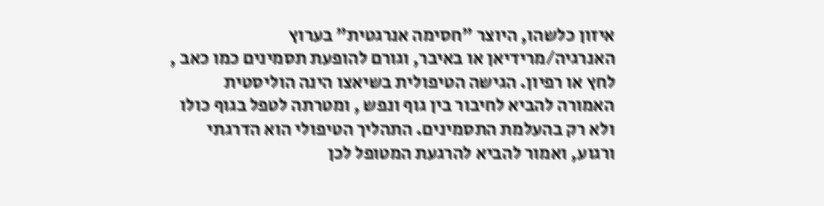איזון כלשהו, היוצר "חסימה אנרגטית" בערוץ האנרגיה/מרידיאן או באיבר, וגורם להופעת תסמינים כמו כאב , לחץ או רפיון. הגישה הטיפולית בשיאצו הינה הוליסטית האמורה להביא לחיבור בין גוף ונפש , ומטרתה לטפל בגוף כולו ולא רק בהעלמת התסמינים. התהליך הטיפולי הוא הדרגתי ורגוע, ואמור להביא להרגעת המטופל לכן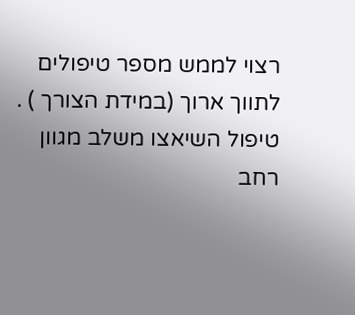רצוי לממש מספר טיפולים לתווך ארוך (במידת הצורך ) . טיפול השיאצו משלב מגוון רחב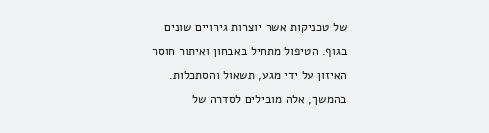של טכניקות אשר יוצרות גירויים שונים בגוף. הטיפול מתחיל באבחון ואיתור חוסר האיזון על ידי מגע, תשאול והסתכלות. בהמשך, אלה מובילים לסדרה של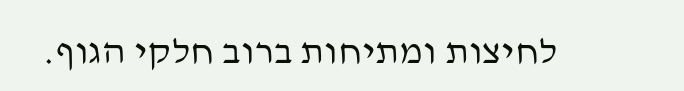לחיצות ומתיחות ברוב חלקי הגוף.